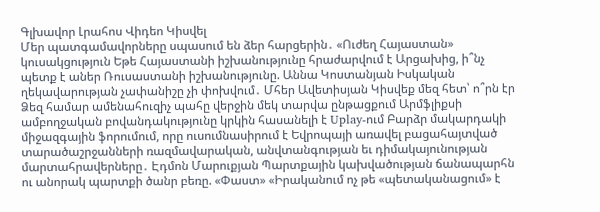Գլխավոր Լրահոս Վիդեո Կիսվել
Մեր պատգամավորները սպասում են ձեր հարցերին․ «Ուժեղ Հայաստան» կուսակցություն Եթե Հայաստանի իշխանությունը հրաժարվում է Արցախից, ի՞նչ պետք է աներ Ռուսաստանի իշխանությունը. Աննա Կոստանյան Իսկական ղեկավարության չափանիշը չի փոխվում․ Մհեր Ավետիսյան Կիսվեք մեզ հետ՝ ո՞րն էր Ձեզ համար ամենահուզիչ պահը վերջին մեկ տարվա ընթացքում Արմֆլիքսի ամբողջական բովանդակությունը կրկին հասանելի է Uplay-ում Բարձր մակարդակի միջազգային ֆորումում, որը ուսումնասիրում է Եվրոպայի առավել բացահայտված տարածաշրջանների ռազմավարական, անվտանգության եւ դիմակայունության մարտահրավերները․ Էդմոն Մարուքյան Պարտքային կախվածության ճանապարհն ու անորակ պարտքի ծանր բեռը. «Փաստ» «Իրականում ոչ թե «պետականացում» է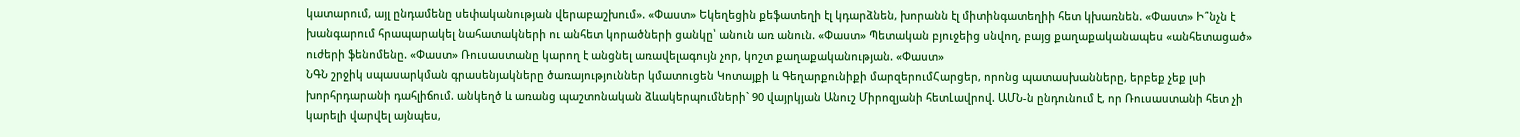կատարում, այլ ընդամենը սեփականության վերաբաշխում». «Փաստ» Եկեղեցին քեֆատեղի էլ կդարձնեն, խորանն էլ միտինգատեղիի հետ կխառնեն. «Փաստ» Ի՞նչն է խանգարում հրապարակել նահատակների ու անհետ կորածների ցանկը՝ անուն առ անուն. «Փաստ» Պետական բյուջեից սնվող, բայց քաղաքականապես «անհետացած» ուժերի ֆենոմենը. «Փաստ» Ռուսաստանը կարող է անցնել առավելագույն չոր, կոշտ քաղաքականության. «Փաստ»
ՆԳՆ շրջիկ սպասարկման գրասենյակները ծառայություններ կմատուցեն Կոտայքի և Գեղարքունիքի մարզերումՀարցեր, որոնց պատասխանները, երբեք չեք լսի խորհրդարանի դահլիճում. անկեղծ և առանց պաշտոնական ձևակերպումների` 90 վայրկյան Անուշ Միրոզյանի հետԼավրով. ԱՄՆ-ն ընդունում է, որ Ռուսաստանի հետ չի կարելի վարվել այնպես,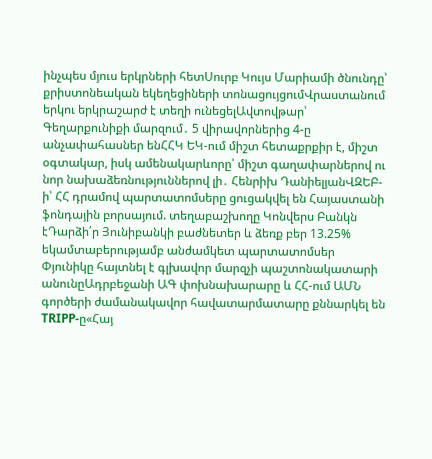ինչպես մյուս երկրների հետՍուրբ Կույս Մարիամի ծնունդը՝ քրիստոնեական եկեղեցիների տոնացույցումՎրաստանում երկու երկրաշարժ է տեղի ունեցելԱվտովթար՝ Գեղարքունիքի մարզում․ 5 վիրավորներից 4-ը անչափահասներ ենՀՀԿ ԵԿ-ում միշտ հետաքրքիր է, միշտ օգտակար, իսկ ամենակարևորը՝ միշտ գաղափարներով ու նոր նախաձեռնություններով լի․ Հենրիխ ԴանիելյանՎԶԵԲ-ի՝ ՀՀ դրամով պարտատոմսերը ցուցակվել են Հայաստանի ֆոնդային բորսայում. տեղաբաշխողը Կոնվերս Բանկն էԴարձի՛ր Յունիբանկի բաժնետեր և ձեռք բեր 13.25% եկամտաբերությամբ անժամկետ պարտատոմսեր Փյունիկը հայտնել է գլխավոր մարզչի պաշտոնակատարի անունըԱդրբեջանի ԱԳ փոխնախարարը և ՀՀ-ում ԱՄՆ գործերի ժամանակավոր հավատարմատարը քննարկել են TRIPP-ը«Հայ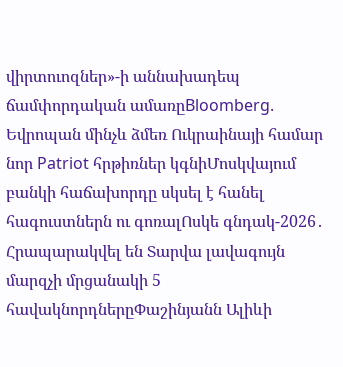վիրտուոզներ»-ի աննախադեպ ճամփորդական ամառըBloomberg. Եվրոպան մինչև ձմեռ Ուկրաինայի համար նոր Patriot հրթիռներ կգնիՄոսկվայում բանկի հաճախորդը սկսել է հանել հագուստներն ու գոռալՈսկե գնդակ-2026․ Հրապարակվել են Տարվա լավագույն մարզչի մրցանակի 5 հավակնորդներըՓաշինյանն Ալիևի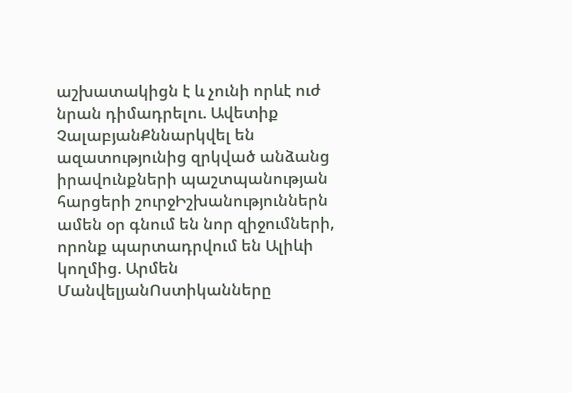աշխատակիցն է և չունի որևէ ուժ նրան դիմադրելու. Ավետիք ՉալաբյանՔննարկվել են ազատությունից զրկված անձանց իրավունքների պաշտպանության հարցերի շուրջԻշխանություններն ամեն օր գնում են նոր զիջումների, որոնք պարտադրվում են Ալիևի կողմից. Արմեն ՄանվելյանՈստիկանները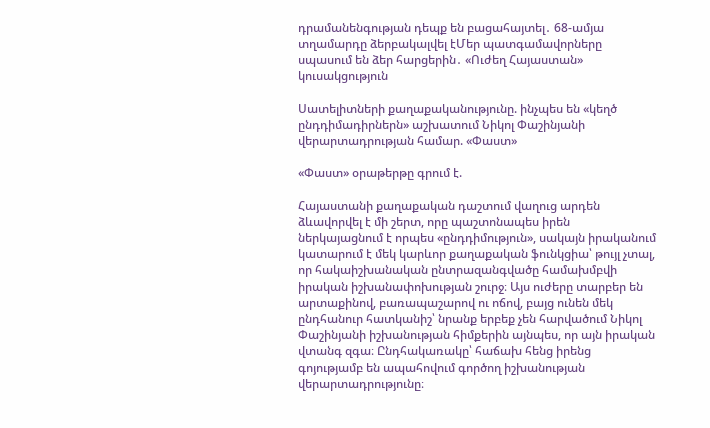դրամանենգության դեպք են բացահայտել․ 68-ամյա տղամարդը ձերբակալվել էՄեր պատգամավորները սպասում են ձեր հարցերին․ «Ուժեղ Հայաստան» կուսակցություն

Սատելիտների քաղաքականությունը. ինչպես են «կեղծ ընդդիմադիրներն» աշխատում Նիկոլ Փաշինյանի վերարտադրության համար. «Փաստ»

«Փաստ» օրաթերթը գրում է.

Հայաստանի քաղաքական դաշտում վաղուց արդեն ձևավորվել է մի շերտ, որը պաշտոնապես իրեն ներկայացնում է որպես «ընդդիմություն», սակայն իրականում կատարում է մեկ կարևոր քաղաքական ֆունկցիա՝ թույլ չտալ, որ հակաիշխանական ընտրազանգվածը համախմբվի իրական իշխանափոխության շուրջ։ Այս ուժերը տարբեր են արտաքինով, բառապաշարով ու ոճով, բայց ունեն մեկ ընդհանուր հատկանիշ՝ նրանք երբեք չեն հարվածում Նիկոլ Փաշինյանի իշխանության հիմքերին այնպես, որ այն իրական վտանգ զգա։ Ընդհակառակը՝ հաճախ հենց իրենց գոյությամբ են ապահովում գործող իշխանության վերարտադրությունը։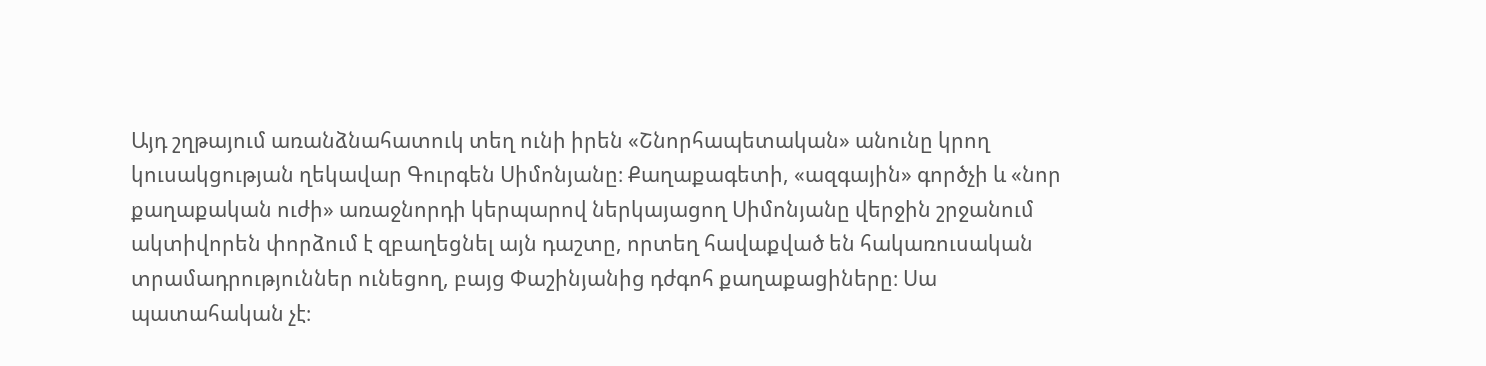Այդ շղթայում առանձնահատուկ տեղ ունի իրեն «Շնորհապետական» անունը կրող կուսակցության ղեկավար Գուրգեն Սիմոնյանը։ Քաղաքագետի, «ազգային» գործչի և «նոր քաղաքական ուժի» առաջնորդի կերպարով ներկայացող Սիմոնյանը վերջին շրջանում ակտիվորեն փորձում է զբաղեցնել այն դաշտը, որտեղ հավաքված են հակառուսական տրամադրություններ ունեցող, բայց Փաշինյանից դժգոհ քաղաքացիները։ Սա պատահական չէ։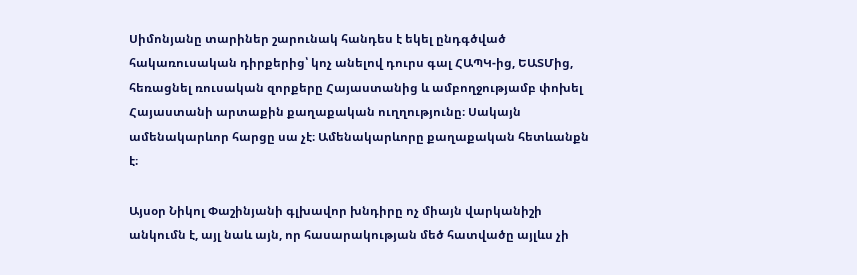Սիմոնյանը տարիներ շարունակ հանդես է եկել ընդգծված հակառուսական դիրքերից՝ կոչ անելով դուրս գալ ՀԱՊԿ-ից, ԵԱՏՄից, հեռացնել ռուսական զորքերը Հայաստանից և ամբողջությամբ փոխել Հայաստանի արտաքին քաղաքական ուղղությունը։ Սակայն ամենակարևոր հարցը սա չէ։ Ամենակարևորը քաղաքական հետևանքն է։

Այսօր Նիկոլ Փաշինյանի գլխավոր խնդիրը ոչ միայն վարկանիշի անկումն է, այլ նաև այն, որ հասարակության մեծ հատվածը այլևս չի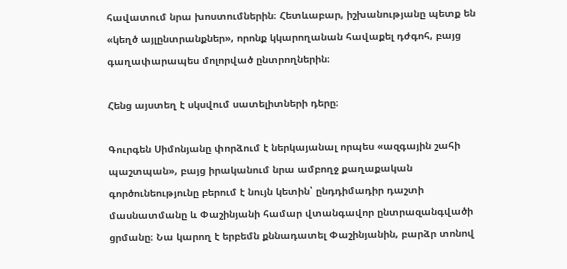հավատում նրա խոստումներին։ Հետևաբար, իշխանությանը պետք են «կեղծ այլընտրանքներ», որոնք կկարողանան հավաքել դժգոհ, բայց գաղափարապես մոլորված ընտրողներին։

Հենց այստեղ է սկսվում սատելիտների դերը։

Գուրգեն Սիմոնյանը փորձում է ներկայանալ որպես «ազգային շահի պաշտպան», բայց իրականում նրա ամբողջ քաղաքական գործունեությունը բերում է նույն կետին՝ ընդդիմադիր դաշտի մասնատմանը և Փաշինյանի համար վտանգավոր ընտրազանգվածի ցրմանը։ Նա կարող է երբեմն քննադատել Փաշինյանին, բարձր տոնով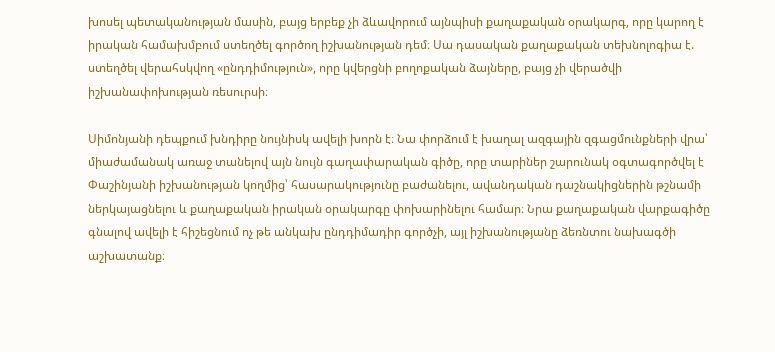խոսել պետականության մասին, բայց երբեք չի ձևավորում այնպիսի քաղաքական օրակարգ, որը կարող է իրական համախմբում ստեղծել գործող իշխանության դեմ։ Սա դասական քաղաքական տեխնոլոգիա է. ստեղծել վերահսկվող «ընդդիմություն», որը կվերցնի բողոքական ձայները, բայց չի վերածվի իշխանափոխության ռեսուրսի։

Սիմոնյանի դեպքում խնդիրը նույնիսկ ավելի խորն է։ Նա փորձում է խաղալ ազգային զգացմունքների վրա՝ միաժամանակ առաջ տանելով այն նույն գաղափարական գիծը, որը տարիներ շարունակ օգտագործվել է Փաշինյանի իշխանության կողմից՝ հասարակությունը բաժանելու, ավանդական դաշնակիցներին թշնամի ներկայացնելու և քաղաքական իրական օրակարգը փոխարինելու համար։ Նրա քաղաքական վարքագիծը գնալով ավելի է հիշեցնում ոչ թե անկախ ընդդիմադիր գործչի, այլ իշխանությանը ձեռնտու նախագծի աշխատանք։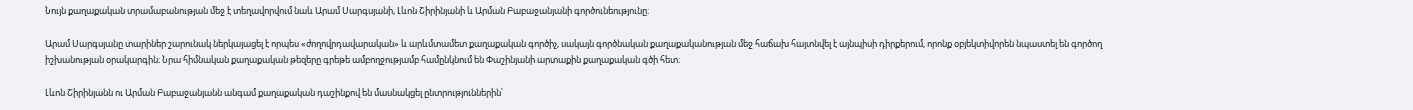Նույն քաղաքական տրամաբանության մեջ է տեղավորվում նաև Արամ Սարգսյանի, Լևոն Շիրինյանի և Արման Բաբաջանյանի գործունեությունը։

Արամ Սարգսյանը տարիներ շարունակ ներկայացել է որպես «ժողովրդավարական» և արևմտամետ քաղաքական գործիչ, սակայն գործնական քաղաքականության մեջ հաճախ հայտնվել է այնպիսի դիրքերում, որոնք օբյեկտիվորեն նպաստել են գործող իշխանության օրակարգին։ Նրա հիմնական քաղաքական թեզերը գրեթե ամբողջությամբ համընկնում են Փաշինյանի արտաքին քաղաքական գծի հետ։

Լևոն Շիրինյանն ու Արման Բաբաջանյանն անգամ քաղաքական դաշինքով են մասնակցել ընտրություններին՝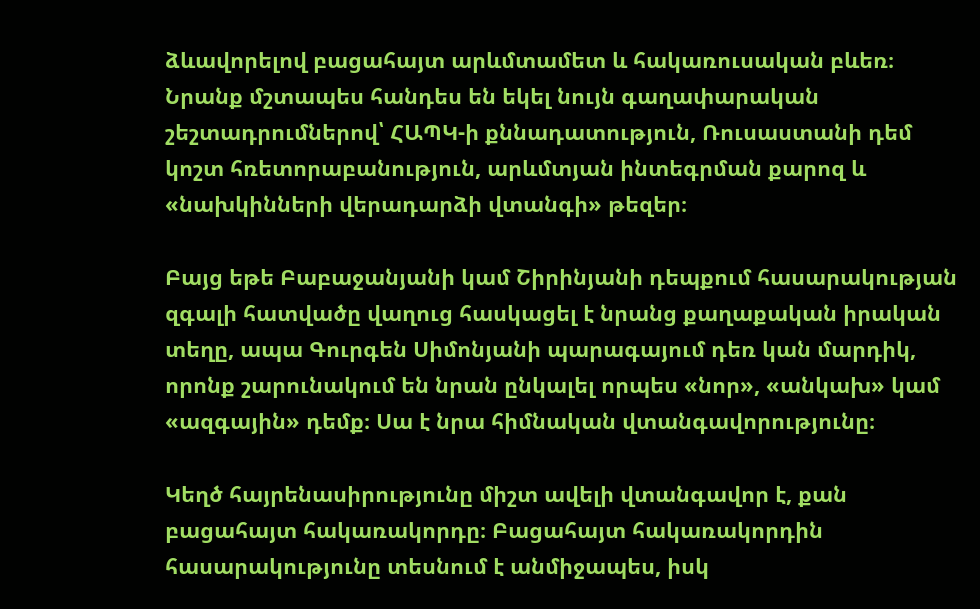ձևավորելով բացահայտ արևմտամետ և հակառուսական բևեռ։ Նրանք մշտապես հանդես են եկել նույն գաղափարական շեշտադրումներով՝ ՀԱՊԿ-ի քննադատություն, Ռուսաստանի դեմ կոշտ հռետորաբանություն, արևմտյան ինտեգրման քարոզ և «նախկինների վերադարձի վտանգի» թեզեր։

Բայց եթե Բաբաջանյանի կամ Շիրինյանի դեպքում հասարակության զգալի հատվածը վաղուց հասկացել է նրանց քաղաքական իրական տեղը, ապա Գուրգեն Սիմոնյանի պարագայում դեռ կան մարդիկ, որոնք շարունակում են նրան ընկալել որպես «նոր», «անկախ» կամ «ազգային» դեմք։ Սա է նրա հիմնական վտանգավորությունը։

Կեղծ հայրենասիրությունը միշտ ավելի վտանգավոր է, քան բացահայտ հակառակորդը։ Բացահայտ հակառակորդին հասարակությունը տեսնում է անմիջապես, իսկ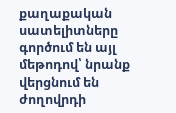քաղաքական սատելիտները գործում են այլ մեթոդով՝ նրանք վերցնում են ժողովրդի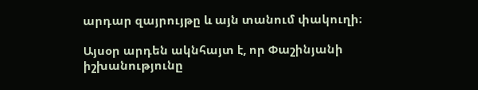արդար զայրույթը և այն տանում փակուղի։

Այսօր արդեն ակնհայտ է, որ Փաշինյանի իշխանությունը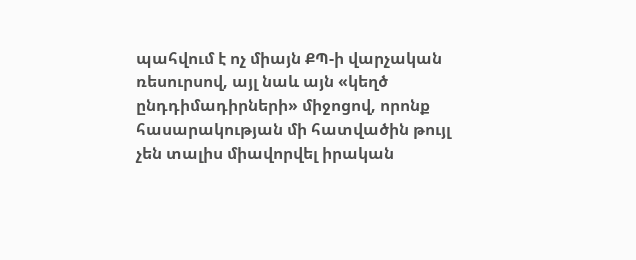պահվում է ոչ միայն ՔՊ-ի վարչական ռեսուրսով, այլ նաև այն «կեղծ ընդդիմադիրների» միջոցով, որոնք հասարակության մի հատվածին թույլ չեն տալիս միավորվել իրական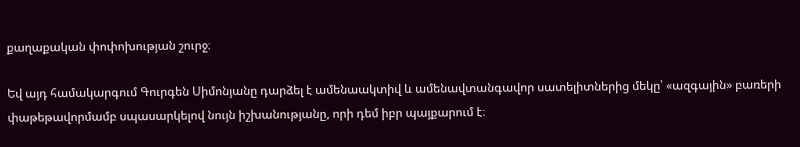քաղաքական փոփոխության շուրջ։

Եվ այդ համակարգում Գուրգեն Սիմոնյանը դարձել է ամենաակտիվ և ամենավտանգավոր սատելիտներից մեկը՝ «ազգային» բառերի փաթեթավորմամբ սպասարկելով նույն իշխանությանը, որի դեմ իբր պայքարում է։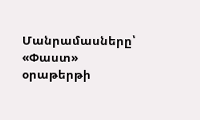Մանրամասները՝ «Փաստ» օրաթերթի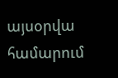այսօրվա համարում